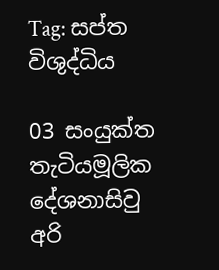Tag: සප්ත විශුද්ධිය

03 සං‍යුක්ත තැටියමූලික දේශනාසිවු අරි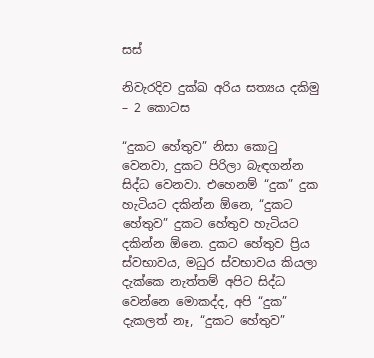සස්

නිවැරදිව දුක්ඛ අරිය සත්‍යය දකිමු – 2 කොටස

“දුකට හේතුව” නිසා කොටු වෙනවා, දුකට පිරිලා බැඳගන්න සිද්ධ වෙනවා. එහෙනම් “දුක” දුක හැටියට දකින්න ඕනෙ, “දුකට හේතුව” දුකට හේතුව හැටියට දකින්න ඕනෙ. දුකට හේතුව ප්‍රිය ස්වභාවය, මධුර ස්වභාවය කියලා දැක්කෙ නැත්තම් අපිට සිද්ධ වෙන්නෙ මොකද්ද, අපි “දුක” දැකලත් නෑ, “දුකට හේතුව”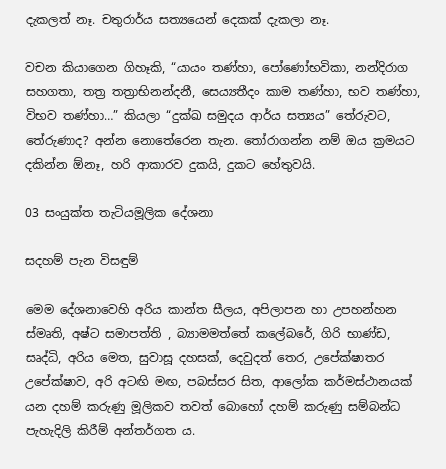දැකලත් නෑ. චතුරාර්ය සත්‍යයෙන් දෙකක් දැකලා නෑ.

වචන කියාගෙන ගිහෑකි, “යායං තණ්හා, පෝණෝභවිකා, නන්දිරාග සහගතා, තත්‍ර තත්‍රාභිනන්දනී, සෙය්‍යතීදං කාම තණ්හා, භව තණ්හා, විභව තණ්හා…” කියලා “දුක්ඛ සමුදය ආර්ය සත්‍යය” තේරුවට, තේරුණාද? අන්න නොතේරෙන තැන. තෝරාගන්න නම් ඔය ක්‍රමයට දකින්න ඕනෑ, හරි ආකාරව දුකයි, දුකට හේතුවයි.

03 සං‍යුක්ත තැටියමූලික දේශනා

සදහම් පැන විසඳුම්

මෙම දේශනාවෙහි අරිය කාන්ත සීලය, අපිලාපන හා උපහන්හන ස්මෘති, අෂ්ට සමාපත්ති , බ්‍යාමමත්තේ කලේබරේ, ගිරි භාණ්ඩ, සෘද්ධි, අරිය මෙත, සුවාසූ දහසක්, දෙවුදත් තෙර, උපේක්ෂාතර උපේක්ෂාව, අරි අටඟි මඟ, පබස්සර සිත, ආලෝක කර්මස්ථානයක් යන දහම් කරුණු මූලිකව තවත් බොහෝ දහම් කරුණු සම්බන්ධ පැහැදිලි කිරීම් අන්තර්ගත ය.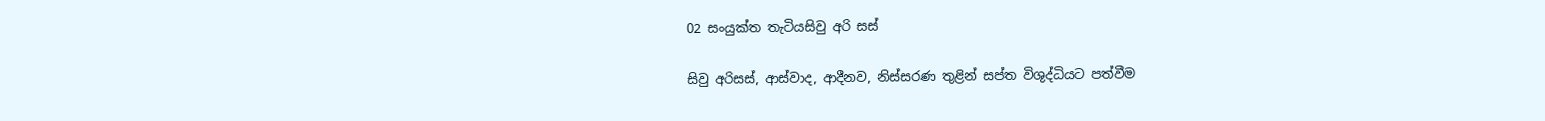02 සංයුක්ත තැටියසිවු අරි සස්

සිවු අරිසස්, ආස්වාද, ආදීනව, නිස්සරණ තුළින් සප්ත විශුද්ධියට පත්වීම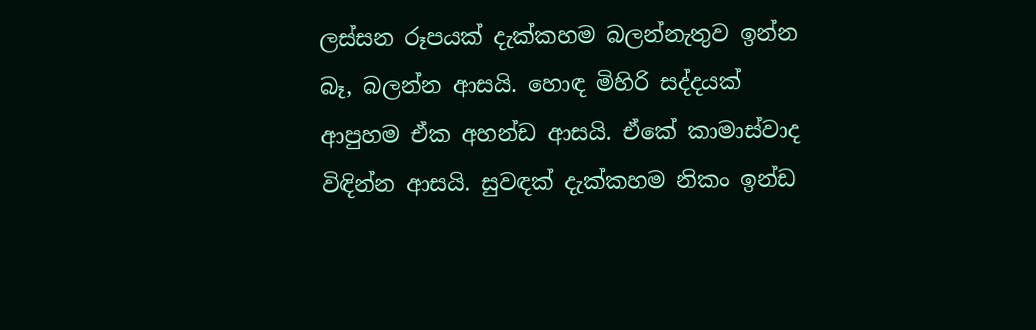ලස්සන රූපයක් දැක්කහම බලන්නැතුව ඉන්න බෑ, බලන්න ආසයි. හොඳ මිහිරි සද්දයක් ආපුහම ඒක අහන්ඩ ආසයි. ඒකේ කාමාස්වාද විඳින්න ආසයි. සුවඳක් දැක්කහම නිකං ඉන්ඩ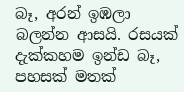බෑ, අරන් ඉඹලා බලන්න ආසයි. රසයක් දැක්කහම ඉන්ඩ බෑ, පහසක් මතක්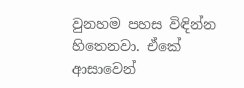වුනහම පහස විඳින්න හිතෙනවා. ඒකේ ආසාවෙන්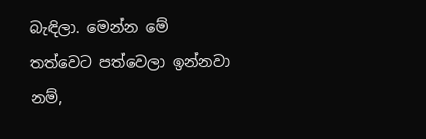බැඳිලා. මෙන්න මේ තත්වෙට පත්වෙලා ඉන්නවා නම්,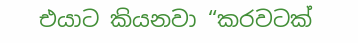එයාට කියනවා “කරවටක්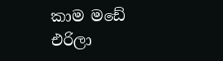කාම මඩේ එරිලා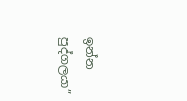ඉන්න පුද්ගලයා”